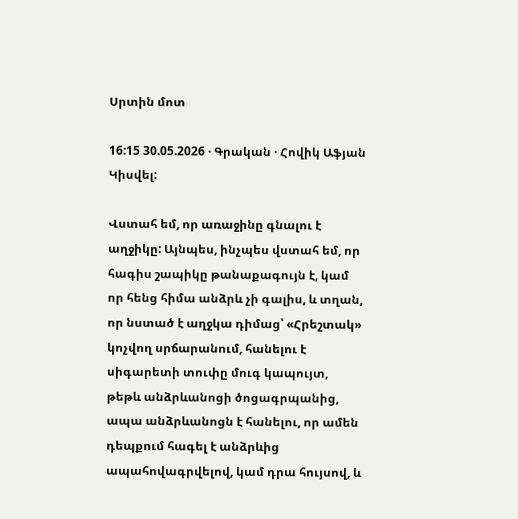Սրտին մոտ

16:15 30.05.2026 · Գրական · Հովիկ Աֆյան
Կիսվել:

Վստահ եմ, որ առաջինը գնալու է աղջիկը: Այնպես, ինչպես վստահ եմ, որ հագիս շապիկը թանաքագույն է, կամ որ հենց հիմա անձրև չի գալիս, և տղան, որ նստած է աղջկա դիմաց՝ «Հրեշտակ» կոչվող սրճարանում, հանելու է սիգարետի տուփը մուգ կապույտ, թեթև անձրևանոցի ծոցագրպանից, ապա անձրևանոցն է հանելու, որ ամեն դեպքում հագել է անձրևից ապահովագրվելով, կամ դրա հույսով, և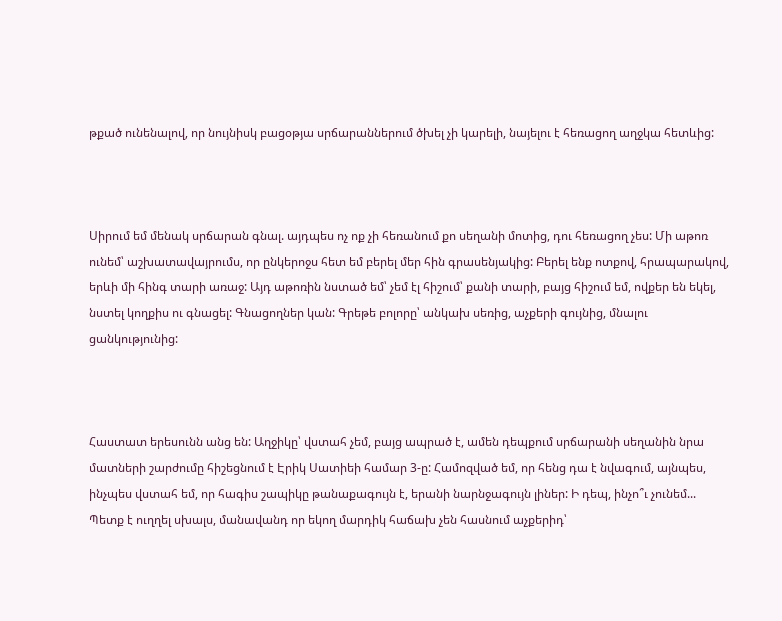թքած ունենալով, որ նույնիսկ բացօթյա սրճարաններում ծխել չի կարելի, նայելու է հեռացող աղջկա հետևից:



Սիրում եմ մենակ սրճարան գնալ. այդպես ոչ ոք չի հեռանում քո սեղանի մոտից, դու հեռացող չես: Մի աթոռ ունեմ՝ աշխատավայրումս, որ ընկերոջս հետ եմ բերել մեր հին գրասենյակից: Բերել ենք ոտքով, հրապարակով, երևի մի հինգ տարի առաջ: Այդ աթոռին նստած եմ՝ չեմ էլ հիշում՝ քանի տարի, բայց հիշում եմ, ովքեր են եկել, նստել կողքիս ու գնացել: Գնացողներ կան: Գրեթե բոլորը՝ անկախ սեռից, աչքերի գույնից, մնալու ցանկությունից:



Հաստատ երեսունն անց են: Աղջիկը՝ վստահ չեմ, բայց ապրած է, ամեն դեպքում սրճարանի սեղանին նրա մատների շարժումը հիշեցնում է Էրիկ Սատիեի համար 3-ը: Համոզված եմ, որ հենց դա է նվագում, այնպես, ինչպես վստահ եմ, որ հագիս շապիկը թանաքագույն է, երանի նարնջագույն լիներ: Ի դեպ, ինչո՞ւ չունեմ... Պետք է ուղղել սխալս, մանավանդ որ եկող մարդիկ հաճախ չեն հասնում աչքերիդ՝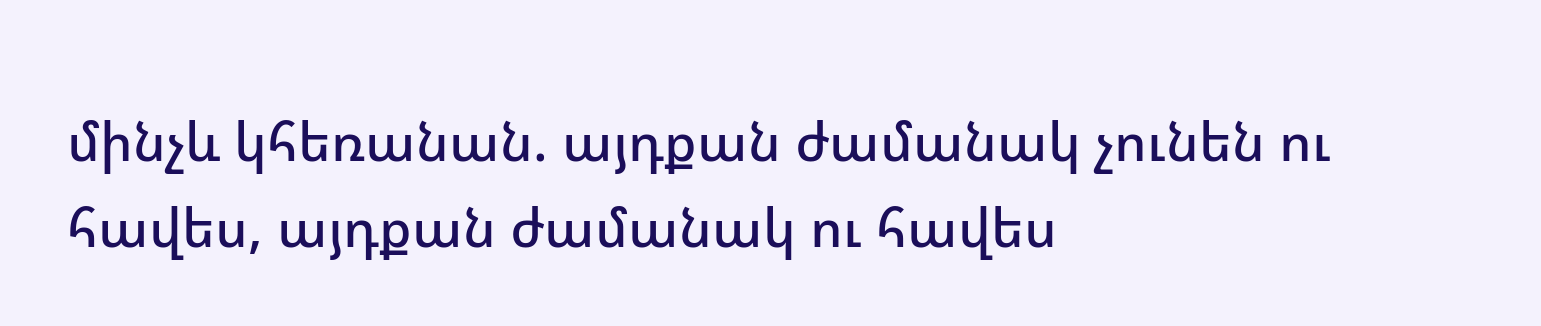մինչև կհեռանան. այդքան ժամանակ չունեն ու հավես, այդքան ժամանակ ու հավես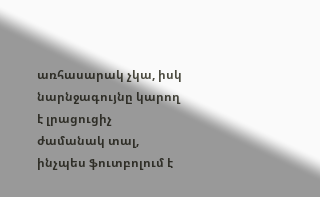առհասարակ չկա, իսկ նարնջագույնը կարող է լրացուցիչ ժամանակ տալ, ինչպես ֆուտբոլում է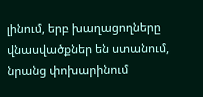լինում, երբ խաղացողները վնասվածքներ են ստանում, նրանց փոխարինում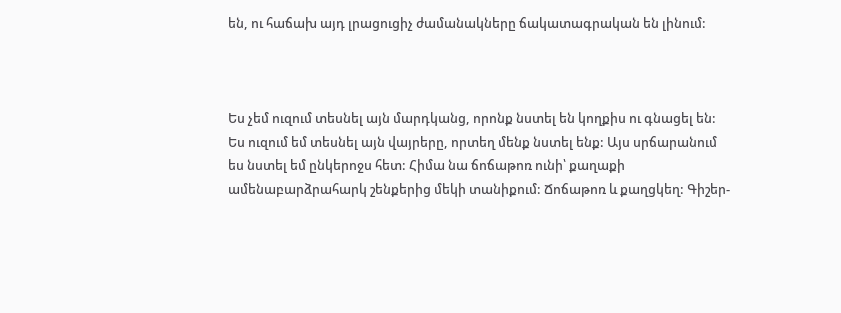են, ու հաճախ այդ լրացուցիչ ժամանակները ճակատագրական են լինում:



Ես չեմ ուզում տեսնել այն մարդկանց, որոնք նստել են կողքիս ու գնացել են: Ես ուզում եմ տեսնել այն վայրերը, որտեղ մենք նստել ենք: Այս սրճարանում ես նստել եմ ընկերոջս հետ: Հիմա նա ճոճաթոռ ունի՝ քաղաքի ամենաբարձրահարկ շենքերից մեկի տանիքում: Ճոճաթոռ և քաղցկեղ: Գիշեր-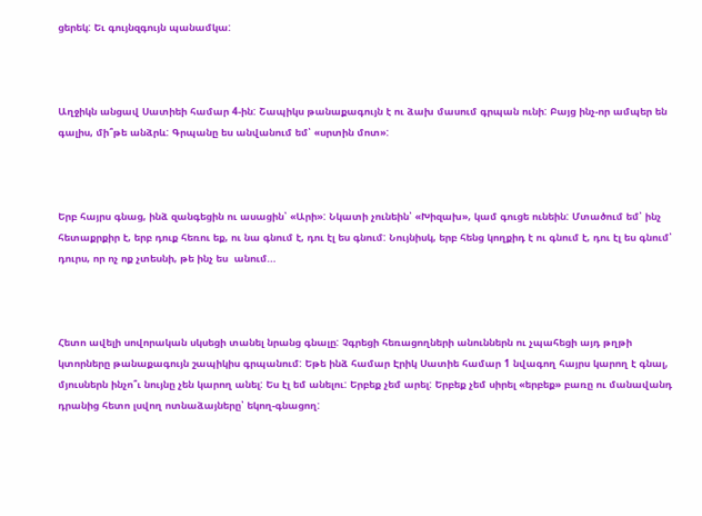ցերեկ: Եւ գույնզգույն պանամկա:



Աղջիկն անցավ Սատիեի համար 4-ին: Շապիկս թանաքագույն է ու ձախ մասում գրպան ունի: Բայց ինչ-որ ամպեր են գալիս, մի՞թե անձրև: Գրպանը ես անվանում եմ՝ «սրտին մոտ»:



Երբ հայրս գնաց, ինձ զանգեցին ու ասացին՝ «Արի»: Նկատի չունեին՝ «Խիզախ», կամ գուցե ունեին: Մտածում եմ՝ ինչ հետաքրքիր է, երբ դուք հեռու եք, ու նա գնում է, դու էլ ես գնում: Նույնիսկ, երբ հենց կողքիդ է ու գնում է, դու էլ ես գնում՝ դուրս, որ ոչ ոք չտեսնի, թե ինչ ես  անում...



Հետո ավելի սովորական սկսեցի տանել նրանց գնալը: Չգրեցի հեռացողների անուններն ու չպահեցի այդ թղթի կտորները թանաքագույն շապիկիս գրպանում: Եթե ինձ համար Էրիկ Սատիե համար 1 նվագող հայրս կարող է գնալ, մյուսներն ինչո՞ւ նույնը չեն կարող անել: Ես էլ եմ անելու: Երբեք չեմ արել: Երբեք չեմ սիրել «երբեք» բառը ու մանավանդ դրանից հետո լսվող ոտնաձայները՝ եկող-գնացող: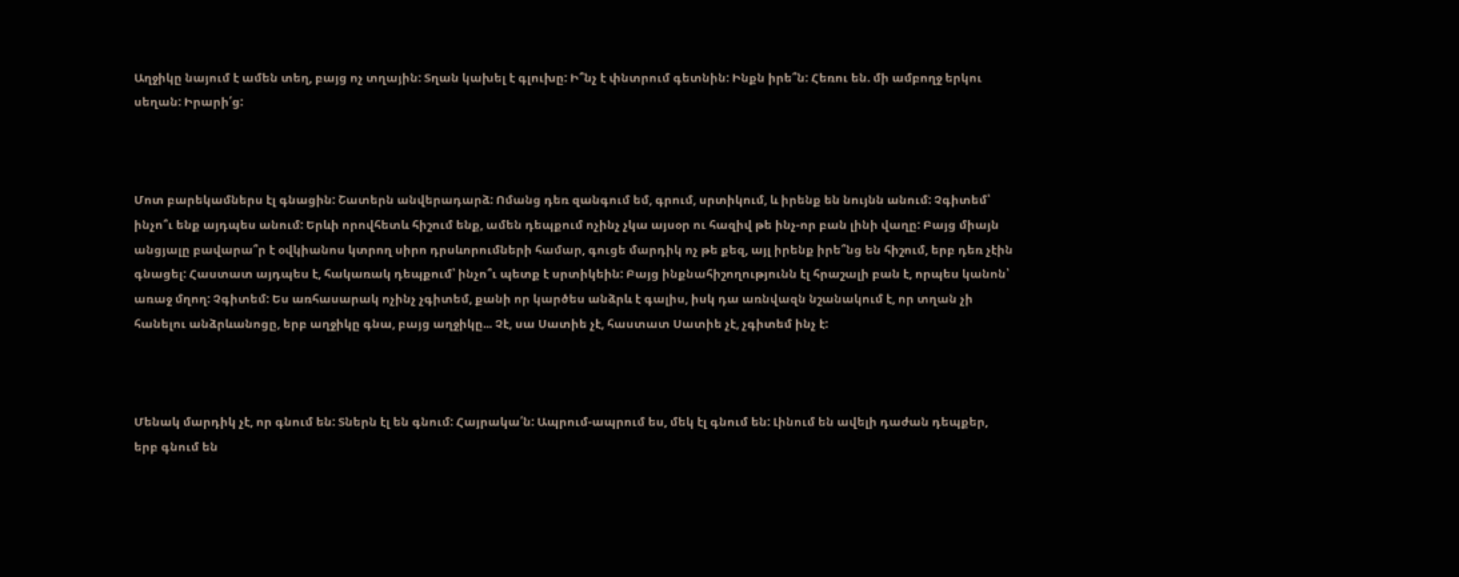Աղջիկը նայում է ամեն տեղ, բայց ոչ տղային: Տղան կախել է գլուխը: Ի՞նչ է փնտրում գետնին: Ինքն իրե՞ն: Հեռու են. մի ամբողջ երկու սեղան: Իրարի՛ց:



Մոտ բարեկամներս էլ գնացին: Շատերն անվերադարձ: Ոմանց դեռ զանգում եմ, գրում, սրտիկում, և իրենք են նույնն անում: Չգիտեմ՝ ինչո՞ւ ենք այդպես անում: Երևի որովհետև հիշում ենք, ամեն դեպքում ոչինչ չկա այսօր ու հազիվ թե ինչ-որ բան լինի վաղը: Բայց միայն անցյալը բավարա՞ր է օվկիանոս կտրող սիրո դրսևորումների համար, գուցե մարդիկ ոչ թե քեզ, այլ իրենք իրե՞նց են հիշում, երբ դեռ չէին գնացել: Հաստատ այդպես է, հակառակ դեպքում՝ ինչո՞ւ պետք է սրտիկեին: Բայց ինքնահիշողությունն էլ հրաշալի բան է, որպես կանոն՝ առաջ մղող: Չգիտեմ: Ես առհասարակ ոչինչ չգիտեմ, քանի որ կարծես անձրև է գալիս, իսկ դա առնվազն նշանակում է, որ տղան չի հանելու անձրևանոցը, երբ աղջիկը գնա, բայց աղջիկը... Չէ, սա Սատիե չէ, հաստատ Սատիե չէ, չգիտեմ ինչ է:



Մենակ մարդիկ չէ, որ գնում են: Տներն էլ են գնում: Հայրակա՛ն: Ապրում-ապրում ես, մեկ էլ գնում են: Լինում են ավելի դաժան դեպքեր, երբ գնում են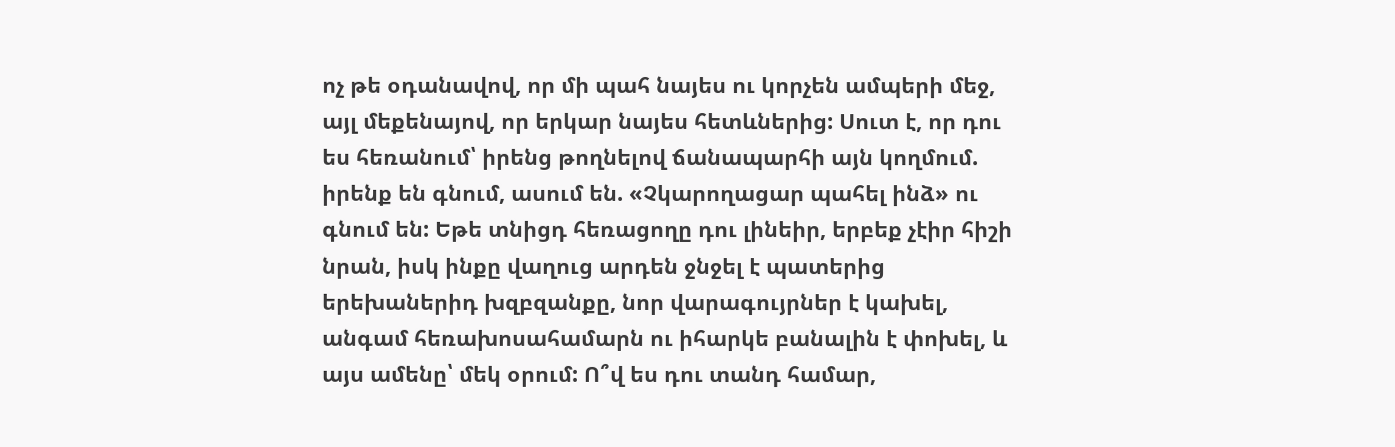ոչ թե օդանավով, որ մի պահ նայես ու կորչեն ամպերի մեջ, այլ մեքենայով, որ երկար նայես հետևներից: Սուտ է, որ դու ես հեռանում՝ իրենց թողնելով ճանապարհի այն կողմում. իրենք են գնում, ասում են. «Չկարողացար պահել ինձ» ու գնում են: Եթե տնիցդ հեռացողը դու լինեիր, երբեք չէիր հիշի նրան, իսկ ինքը վաղուց արդեն ջնջել է պատերից երեխաներիդ խզբզանքը, նոր վարագույրներ է կախել, անգամ հեռախոսահամարն ու իհարկե բանալին է փոխել, և այս ամենը՝ մեկ օրում: Ո՞վ ես դու տանդ համար,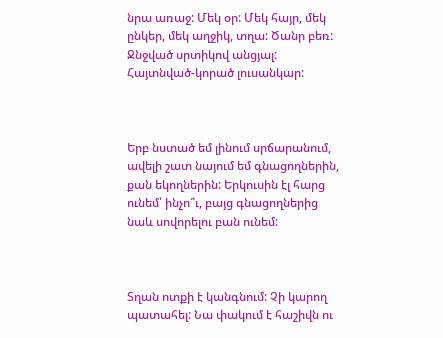նրա առաջ: Մեկ օր: Մեկ հայր, մեկ ընկեր, մեկ աղջիկ, տղա: Ծանր բեռ: Ջնջված սրտիկով անցյալ: Հայտնված-կորած լուսանկար:



Երբ նստած եմ լինում սրճարանում, ավելի շատ նայում եմ գնացողներին, քան եկողներին: Երկուսին էլ հարց ունեմ՝ ինչո՞ւ, բայց գնացողներից նաև սովորելու բան ունեմ:



Տղան ոտքի է կանգնում: Չի կարող պատահել: Նա փակում է հաշիվն ու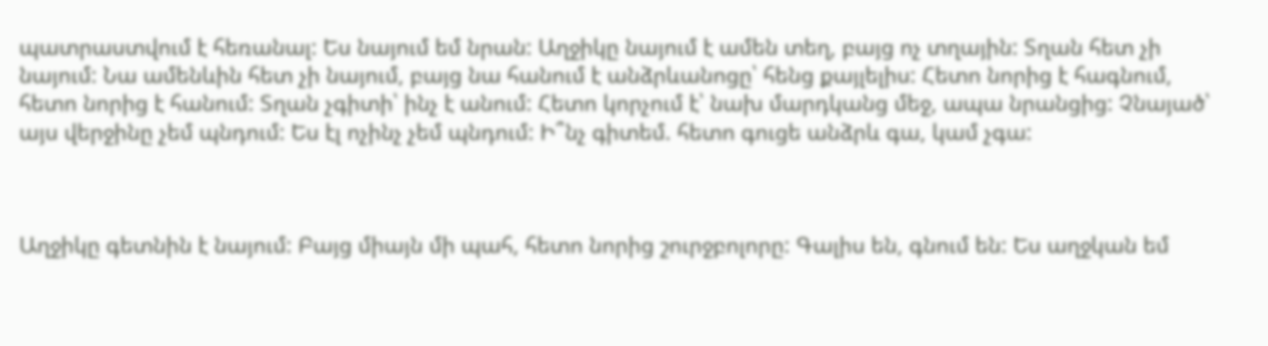պատրաստվում է հեռանալ: Ես նայում եմ նրան: Աղջիկը նայում է ամեն տեղ, բայց ոչ տղային: Տղան հետ չի նայում: Նա ամենևին հետ չի նայում, բայց նա հանում է անձրևանոցը՝ հենց քայլելիս: Հետո նորից է հագնում, հետո նորից է հանում: Տղան չգիտի՝ ինչ է անում: Հետո կորչում է՝ նախ մարդկանց մեջ, ապա նրանցից: Չնայած՝ այս վերջինը չեմ պնդում: Ես էլ ոչինչ չեմ պնդում: Ի՞նչ գիտեմ. հետո գուցե անձրև գա, կամ չգա:



Աղջիկը գետնին է նայում: Բայց միայն մի պահ, հետո նորից շուրջբոլորը: Գալիս են, գնում են: Ես աղջկան եմ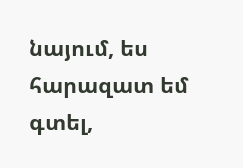նայում, ես հարազատ եմ գտել,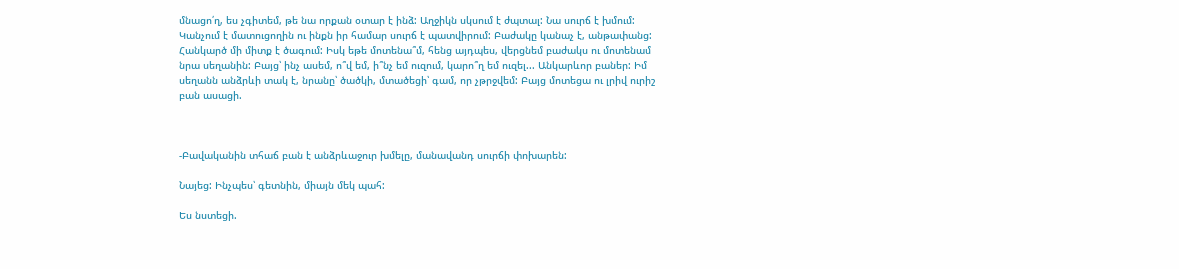մնացո՛ղ, ես չգիտեմ, թե նա որքան օտար է ինձ: Աղջիկն սկսում է ժպտալ: Նա սուրճ է խմում: Կանչում է մատուցողին ու ինքն իր համար սուրճ է պատվիրում: Բաժակը կանաչ է, անթափանց: Հանկարծ մի միտք է ծագում: Իսկ եթե մոտենա՞մ, հենց այդպես, վերցնեմ բաժակս ու մոտենամ նրա սեղանին: Բայց՝ ինչ ասեմ, ո՞վ եմ, ի՞նչ եմ ուզում, կարո՞ղ եմ ուզել... Անկարևոր բաներ: Իմ սեղանն անձրևի տակ է, նրանը՝ ծածկի, մտածեցի՝ գամ, որ չթրջվեմ: Բայց մոտեցա ու լրիվ ուրիշ բան ասացի.



-Բավականին տհաճ բան է անձրևաջուր խմելը, մանավանդ սուրճի փոխարեն:

Նայեց: Ինչպես՝ գետնին, միայն մեկ պահ:

Ես նստեցի.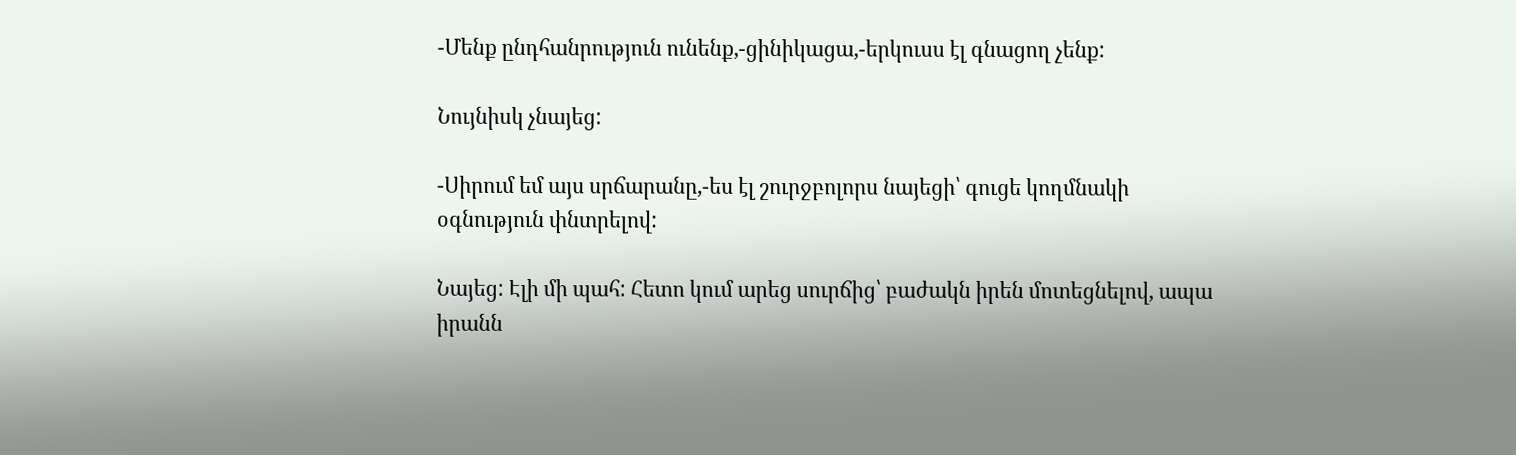-Մենք ընդհանրություն ունենք,-ցինիկացա,-երկուսս էլ գնացող չենք:

Նույնիսկ չնայեց:

-Սիրում եմ այս սրճարանը,-ես էլ շուրջբոլորս նայեցի՝ գուցե կողմնակի օգնություն փնտրելով:

Նայեց: Էլի մի պահ: Հետո կում արեց սուրճից՝ բաժակն իրեն մոտեցնելով, ապա իրանն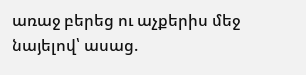առաջ բերեց ու աչքերիս մեջ նայելով՝ ասաց.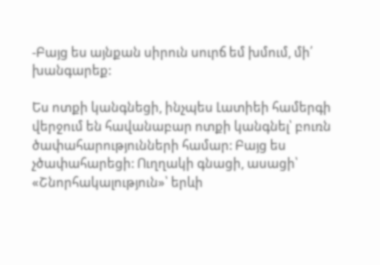-Բայց ես այնքան սիրուն սուրճ եմ խմում, մի՛ խանգարեք:

Ես ոտքի կանգնեցի, ինչպես Լատիեի համերգի վերջում են հավանաբար ոտքի կանգնել՝ բուռն ծափահարությունների համար: Բայց ես չծափահարեցի: Ուղղակի գնացի, ասացի՝ «Շնորհակալություն»՝ երևի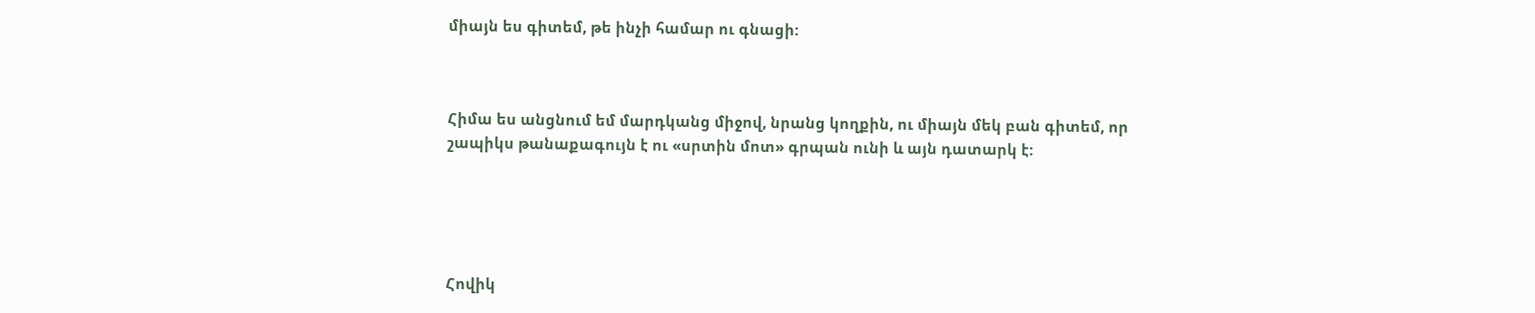միայն ես գիտեմ, թե ինչի համար ու գնացի:



Հիմա ես անցնում եմ մարդկանց միջով, նրանց կողքին, ու միայն մեկ բան գիտեմ, որ շապիկս թանաքագույն է ու «սրտին մոտ» գրպան ունի և այն դատարկ է:





Հովիկ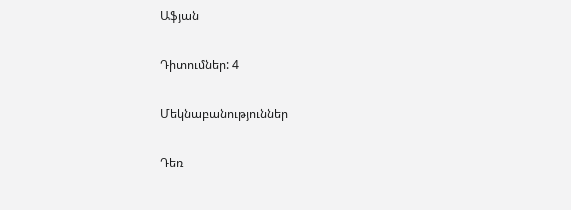Աֆյան

Դիտումներ: 4

Մեկնաբանություններ

Դեռ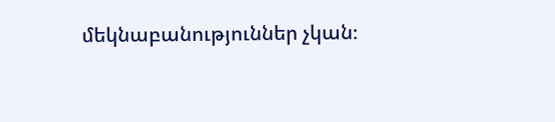մեկնաբանություններ չկան։